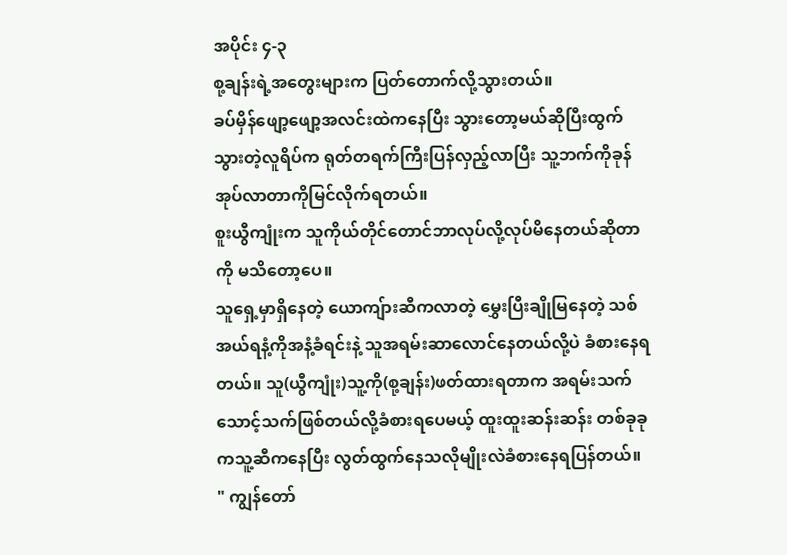အပိုင်း ၄-၃
စု့ချန်းရဲ့အတွေးများက ပြတ်တောက်လို့သွားတယ်။
ခပ်မှိန်ဖျော့ဖျော့အလင်းထဲကနေပြီး သွားတော့မယ်ဆိုပြီးထွက်သွားတဲ့လူရိပ်က ရုတ်တရက်ကြီးပြန်လှည့်လာပြီး သူ့ဘက်ကိုခုန်အုပ်လာတာကိုမြင်လိုက်ရတယ်။
စူးယွီကျုံးက သူကိုယ်တိုင်တောင်ဘာလုပ်လို့လုပ်မိနေတယ်ဆိုတာကို မသိတော့ပေ။
သူရှေ့မှာရှိနေတဲ့ ယောကျ်ားဆီကလာတဲ့ မွှေးပြီးချိုမြနေတဲ့ သစ်အယ်ရနံ့ကိုအနံ့ခံရင်းနဲ့ သူအရမ်းဆာလောင်နေတယ်လို့ပဲ ခံစားနေရတယ်။ သူ(ယွီကျုံး)သူ့ကို(စု့ချန်း)ဖတ်ထားရတာက အရမ်းသက်သောင့်သက်ဖြစ်တယ်လို့ခံစားရပေမယ့် ထူးထူးဆန်းဆန်း တစ်ခုခုကသူ့ဆီကနေပြီး လွတ်ထွက်နေသလိုမျိုးလဲခံစားနေရပြန်တယ်။
" ကျွန်တော်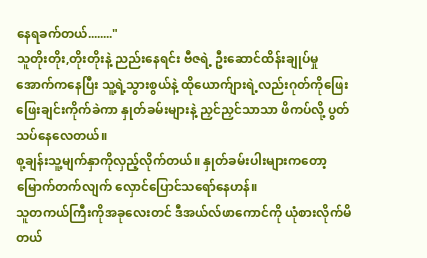နေရခက်တယ်........"
သူတိုးတိုး,တိုးတိုးနဲ့ ညည်းနေရင်း ဗီဇရဲ့ ဦးဆောင်ထိန်းချုပ်မှုအောက်ကနေပြီး သူ့ရဲ့သွားစွယ်နဲ့ ထိုယောက်ျားရဲ့လည်းဂုတ်ကိုဖြေးဖြေးချင်းကိုက်ခဲကာ နှုတ်ခမ်းများနဲ့ ညှင်ညှင်သာသာ ဖိကပ်လို့ ပွတ်သပ်နေလေတယ်။
စု့ချန်းသူ့မျက်နှာကိုလှည့်လိုက်တယ်။ နှုတ်ခမ်းပါးများကတော့မြောက်တက်လျက် လှောင်ပြောင်သရော်နေဟန်။
သူတကယ်ကြီးကိုအခုလေးတင် ဒီအယ်လ်ဖာကောင်ကို ယုံစားလိုက်မိတယ်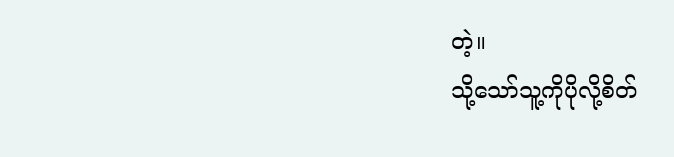တဲ့။
သို့သော်သူ့ကိုပိုလို့စိတ်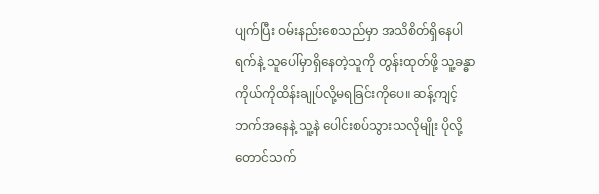ပျက်ပြီး ဝမ်းနည်းစေသည်မှာ အသိစိတ်ရှိနေပါရက်နဲ့ သူပေါ်မှာရှိနေတဲ့သူကို တွန်းထုတ်ဖို့ သူ့ခန္ဓာကိုယ်ကိုထိန်းချုပ်လို့မရခြင်းကိုပေ။ ဆန့်ကျင့်ဘက်အနေနဲ့ သူ့နဲ ပေါင်းစပ်သွားသလိုမျိုး ပိုလို့တောင်သက်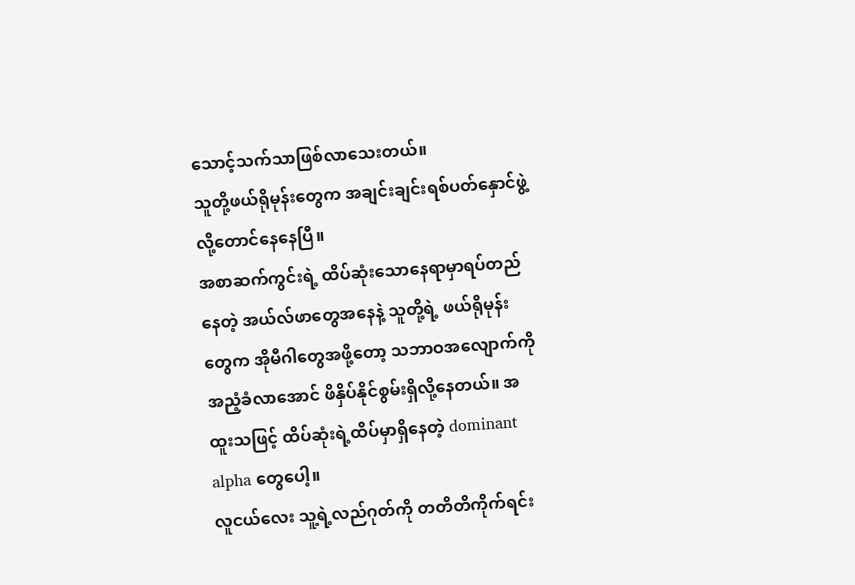သောင့်သက်သာဖြစ်လာသေးတယ်။
သူတို့ဖယ်ရိုမုန်းတွေက အချင်းချင်းရစ်ပတ်နှောင်ဖွဲ့လို့တောင်နေနေပြီ။
အစာဆက်ကွင်းရဲ့ ထိပ်ဆုံးသောနေရာမှာရပ်တည်နေတဲ့ အယ်လ်ဖာတွေအနေနဲ့ သူတို့ရဲ့ ဖယ်ရိုမုန်းတွေက အိုမီဂါတွေအဖို့တော့ သဘာဝအလျောက်ကို အညံ့ခံလာအောင် ဖိနှိပ်နိုင်စွမ်းရှိလို့နေတယ်။ အထူးသဖြင့် ထိပ်ဆုံးရဲ့ထိပ်မှာရှိနေတဲ့ dominant alpha တွေပေါ့။
လူငယ်လေး သူ့ရဲ့လည်ဂုတ်ကို တတိတိကိုက်ရင်း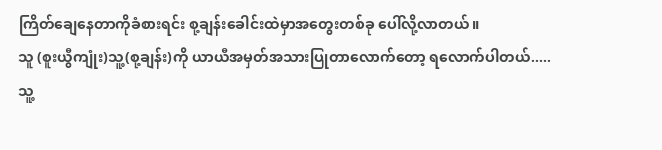ကြိတ်ချေနေတာကိုခံစားရင်း စု့ချန်းခေါင်းထဲမှာအတွေးတစ်ခု ပေါ်လို့လာတယ်။
သူ (စူးယွီကျုံး)သူ့(စု့ချန်း)ကို ယာယီအမှတ်အသားပြုတာလောက်တော့ ရလောက်ပါတယ်.....
သူ့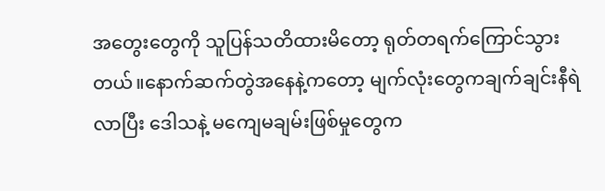အတွေးတွေကို သူပြန်သတိထားမိတော့ ရုတ်တရက်ကြောင်သွားတယ်။နောက်ဆက်တွဲအနေနဲ့ကတော့ မျက်လုံးတွေကချက်ချင်းနီရဲလာပြီး ဒေါသနဲ့ မကျေမချမ်းဖြစ်မှုတွေက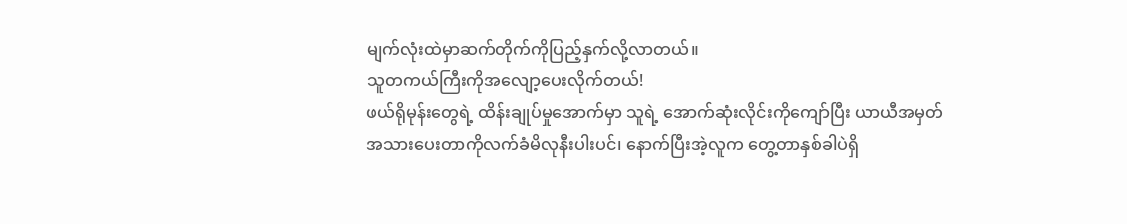မျက်လုံးထဲမှာဆက်တိုက်ကိုပြည့်နှက်လို့လာတယ်။
သူတကယ်ကြီးကိုအလျော့ပေးလိုက်တယ်!
ဖယ်ရိုမုန်းတွေရဲ့ ထိန်းချုပ်မှုအောက်မှာ သူရဲ့ အောက်ဆုံးလိုင်းကိုကျော်ပြီး ယာယီအမှတ်အသားပေးတာကိုလက်ခံမိလုနီးပါးပင်၊ နောက်ပြီးအဲ့လူက တွေ့တာနှစ်ခါပဲရှိ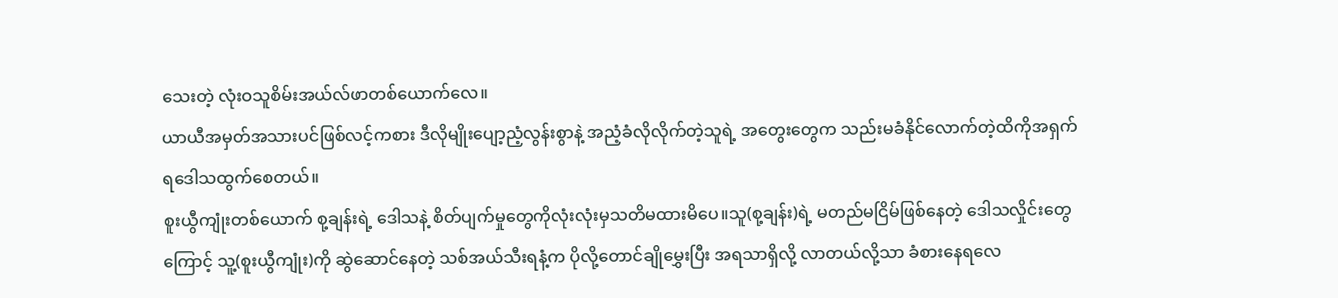သေးတဲ့ လုံးဝသူစိမ်းအယ်လ်ဖာတစ်ယောက်လေ။
ယာယီအမှတ်အသားပင်ဖြစ်လင့်ကစား ဒီလိုမျိုးပျော့ညံ့လွန်းစွာနဲ့ အညံ့ခံလိုလိုက်တဲ့သူရဲ့ အတွေးတွေက သည်းမခံနိုင်လောက်တဲ့ထိကိုအရှက်ရဒေါသထွက်စေတယ်။
စူးယွီကျုံးတစ်ယောက် စု့ချန်းရဲ့ ဒေါသနဲ့ စိတ်ပျက်မှုတွေကိုလုံးလုံးမှသတိမထားမိပေ။သူ(စု့ချန်း)ရဲ့ မတည်မငြိမ်ဖြစ်နေတဲ့ ဒေါသလှိုင်းတွေကြောင့် သူ့(စူးယွီကျုံး)ကို ဆွဲဆောင်နေတဲ့ သစ်အယ်သီးရနံ့က ပိုလို့တောင်ချိုမွှေးပြီး အရသာရှိလို့ လာတယ်လို့သာ ခံစားနေရလေ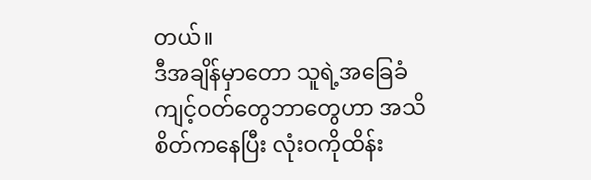တယ်။
ဒီအချိန်မှာတော သူရဲ့အခြေခံကျင့်ဝတ်တွေဘာတွေဟာ အသိစိတ်ကနေပြီး လုံးဝကိုထိန်း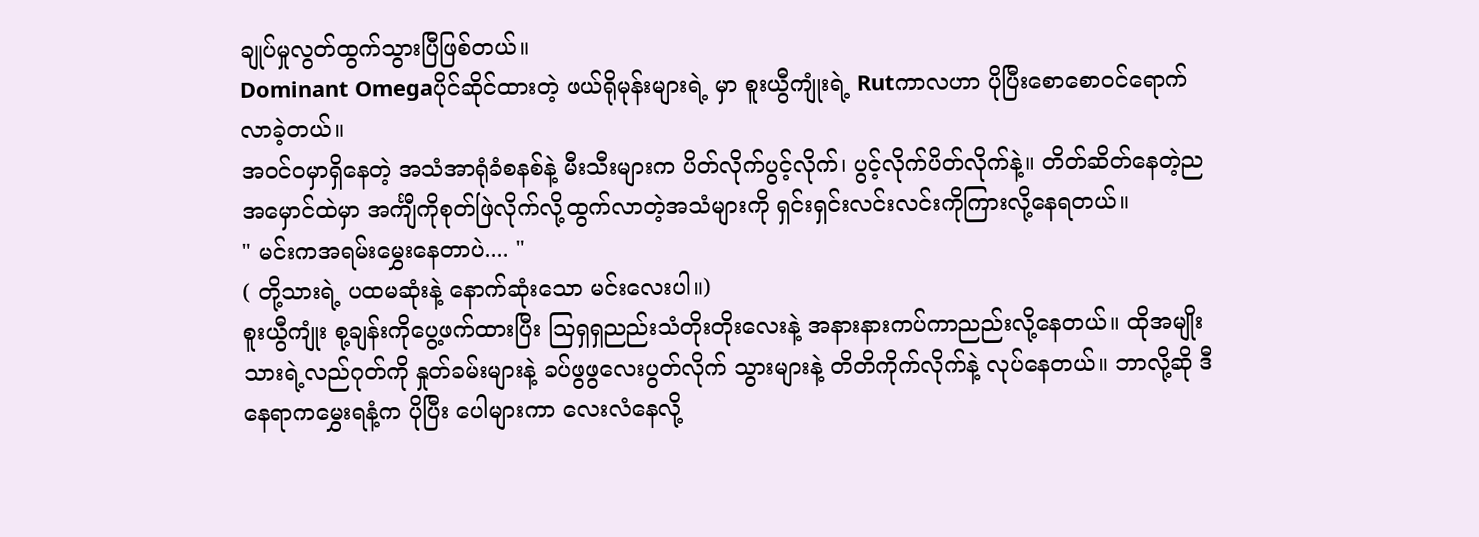ချုပ်မှုလွတ်ထွက်သွားပြီဖြစ်တယ်။
Dominant Omegaပိုင်ဆိုင်ထားတဲ့ ဖယ်ရိုမုန်းများရဲ့ မှာ စူးယွီကျုံးရဲ့ Rutကာလဟာ ပိုပြီးစောစောဝင်ရောက်လာခဲ့တယ်။
အဝင်ဝမှာရှိနေတဲ့ အသံအာရုံခံစနစ်နဲ့ မီးသီးများက ပိတ်လိုက်ပွင့်လိုက်၊ ပွင့်လိုက်ပိတ်လိုက်နဲ့။ တိတ်ဆိတ်နေတဲ့ညအမှောင်ထဲမှာ အင်္ကျီကိုစုတ်ဖြဲလိုက်လို့ထွက်လာတဲ့အသံများကို ရှင်းရှင်းလင်းလင်းကိုကြားလို့နေရတယ်။
" မင်းကအရမ်းမွှေးနေတာပဲ.... "
( တို့သားရဲ့ ပထမဆုံးနဲ့ နောက်ဆုံးသော မင်းလေးပါ။)
စူးယွီကျုံး စု့ချန်းကိုပွေ့ဖက်ထားပြီး ဩရှရှညည်းသံတိုးတိုးလေးနဲ့ အနားနားကပ်ကာညည်းလို့နေတယ်။ ထိုအမျိုးသားရဲ့လည်ဂုတ်ကို နှုတ်ခမ်းများနဲ့ ခပ်ဖွဖွလေးပွတ်လိုက် သွားများနဲ့ တိတိကိုက်လိုက်နဲ့ လုပ်နေတယ်။ ဘာလို့ဆို ဒီနေရာကမွှေးရနံ့က ပိုပြီး ပေါများကာ လေးလံနေလို့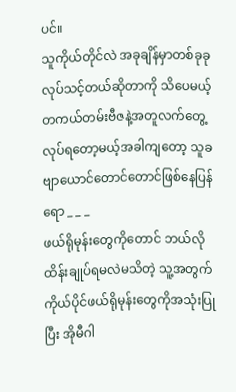ပင်။
သူကိုယ်တိုင်လဲ အခုချိန်မှာတစ်ခုခုလုပ်သင့်တယ်ဆိုတာကို သိပေမယ့် တကယ်တမ်းဗီဇနဲ့အတူလက်တွေ့ လုပ်ရတော့မယ့်အခါကျတော့ သူခဗျာယောင်တောင်တောင်ဖြစ်နေပြန်ရော _ _ _
ဖယ်ရိုမုန်းတွေကိုတောင် ဘယ်လိုထိန်းချုပ်ရမလဲမသိတဲ့ သူ့အတွက် ကိုယ်ပိုင်ဖယ်ရိုမုန်းတွေကိုအသုံးပြုပြီး အိုမီဂါ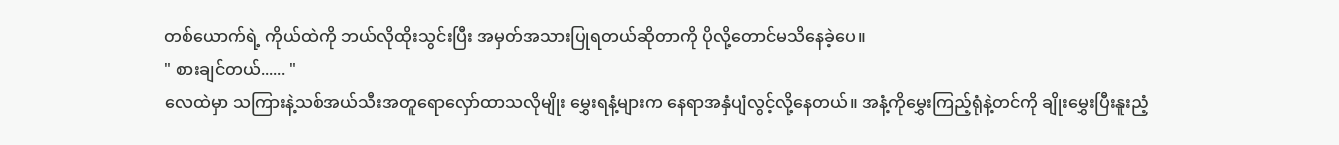တစ်ယောက်ရဲ့ ကိုယ်ထဲကို ဘယ်လိုထိုးသွင်းပြီး အမှတ်အသားပြုရတယ်ဆိုတာကို ပိုလို့တောင်မသိနေခဲ့ပေ။
" စားချင်တယ်...... "
လေထဲမှာ သကြားနဲ့သစ်အယ်သီးအတူရောလှော်ထာသလိုမျိုး မွှေးရနံ့များက နေရာအနှံပျံလွင့်လို့နေတယ်။ အနံ့ကိုမွှေးကြည့်ရုံနဲ့တင်ကို ချိုးမွှေးပြီးနူးညံ့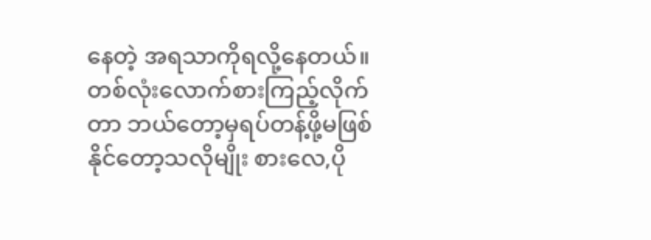နေတဲ့ အရသာကိုရလို့နေတယ်။ တစ်လုံးလောက်စားကြည့်လိုက်တာ ဘယ်တော့မှရပ်တန့်ဖို့မဖြစ်နိုင်တော့သလိုမျိုး စားလေ,ပို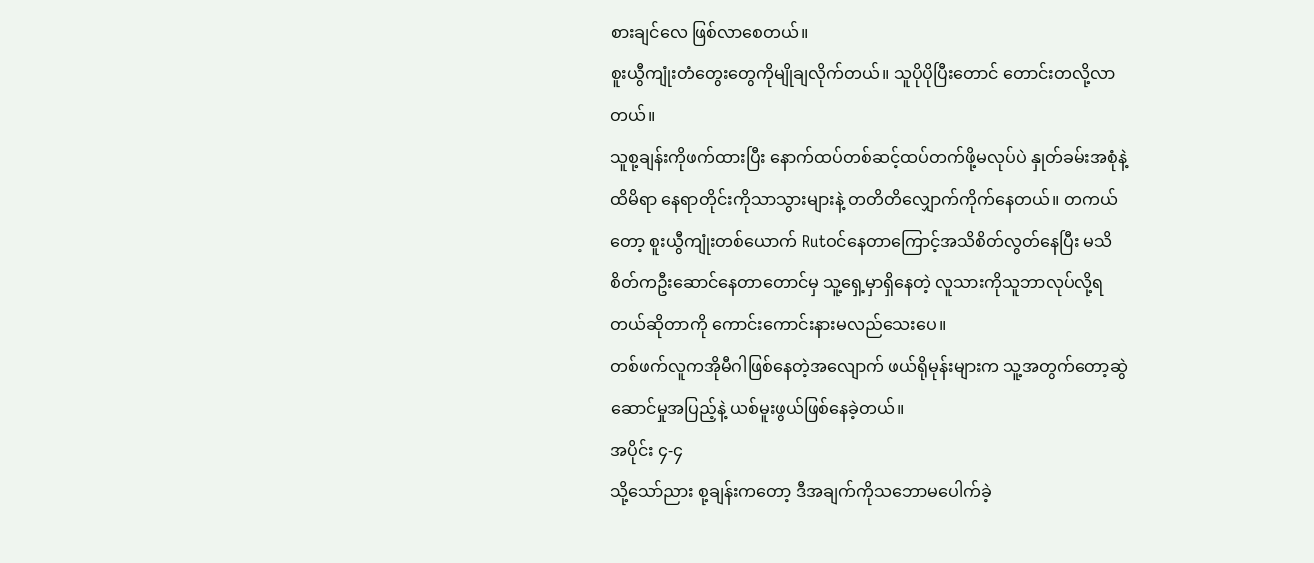စားချင်လေ ဖြစ်လာစေတယ်။
စူးယွီကျုံးတံတွေးတွေကိုမျိုချလိုက်တယ်။ သူပိုပိုပြီးတောင် တောင်းတလို့လာတယ်။
သူစု့ချန်းကိုဖက်ထားပြီး နောက်ထပ်တစ်ဆင့်ထပ်တက်ဖို့မလုပ်ပဲ နှုတ်ခမ်းအစုံနဲ့ထိမိရာ နေရာတိုင်းကိုသာသွားများနဲ့ တတိတိလျှောက်ကိုက်နေတယ်။ တကယ်တော့ စူးယွီကျုံးတစ်ယောက် Rutဝင်နေတာကြောင့်အသိစိတ်လွတ်နေပြီး မသိစိတ်ကဦးဆောင်နေတာတောင်မှ သူ့ရှေ့မှာရှိနေတဲ့ လူသားကိုသူဘာလုပ်လို့ရတယ်ဆိုတာကို ကောင်းကောင်းနားမလည်သေးပေ။
တစ်ဖက်လူကအိုမီဂါဖြစ်နေတဲ့အလျောက် ဖယ်ရိုမုန်းများက သူ့အတွက်တော့ဆွဲဆောင်မှုအပြည့်နဲ့ ယစ်မူးဖွယ်ဖြစ်နေခဲ့တယ်။
အပိုင်း ၄-၄
သို့သော်ညား စု့ချန်းကတော့ ဒီအချက်ကိုသဘောမပေါက်ခဲ့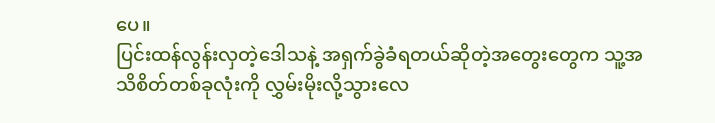ပေ။
ပြင်းထန်လွန်းလှတဲ့ဒေါသနဲ့ အရှက်ခွဲခံရတယ်ဆိုတဲ့အတွေးတွေက သူ့အသိစိတ်တစ်ခုလုံးကို လွှမ်းမိုးလို့သွားလေ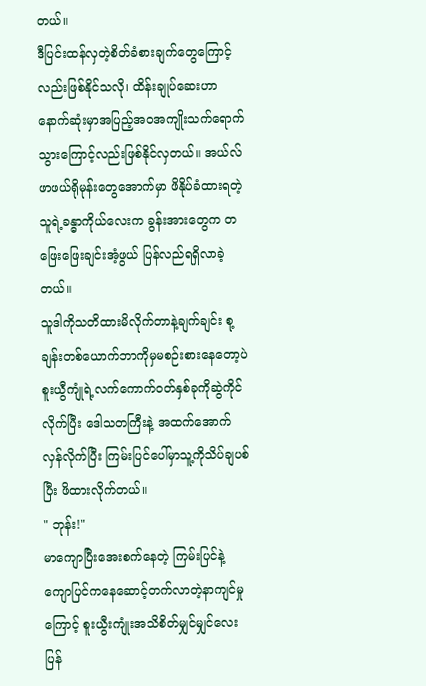တယ်။
ဒီပြင်းထန်လှတဲ့စိတ်ခံစားချက်တွေကြောင့်လည်းဖြစ်နိုင်သလို၊ ထိန်းချုပ်ဆေးဟာ နောက်ဆုံးမှာအပြည့်အဝအကျိုးသက်ရောက်သွားကြောင့်လည်းဖြစ်နိုင်လှတယ်။ အယ်လ်ဖာဖယ်ရိုမုန်းတွေအောက်မှာ ဖိနိုပ်ခံထားရတဲ့ သူရဲ့ခန္ဓာကိုယ်လေးက ခွန်းအားတွေက တဖြေးဖြေးချင်းအံ့ဖွယ် ပြန်လည်ရရှိလာခဲ့တယ်။
သူဒါကိုသတိထားမိလိုက်တာနဲ့ချက်ချင်း စု့ချန်းတစ်ယောက်ဘာကိုမှမစဉ်းစားနေတော့ပဲ စူးယွီကျုံရဲ့လက်ကောက်ဝတ်နှစ်ခုကိုဆွဲကိုင်လိုက်ပြီး ဒေါသတကြီးနဲ့ အထက်အောက်လှန်လိုက်ပြီး ကြမ်းပြင်ပေါ်မှာသူ့ကိုသိပ်ချပစ်ပြီး ဖိထားလိုက်တယ်။
" ဘုန်း!"
မာကျောပြီးအေးစက်နေတဲ့ ကြမ်းပြင်နဲ့ ကျောပြင်ကနေဆောင့်တက်လာတဲ့နာကျင်မှုကြောင့် စူးယွီးကျုံးအသိစိတ်မျှင်မျှင်လေးပြန်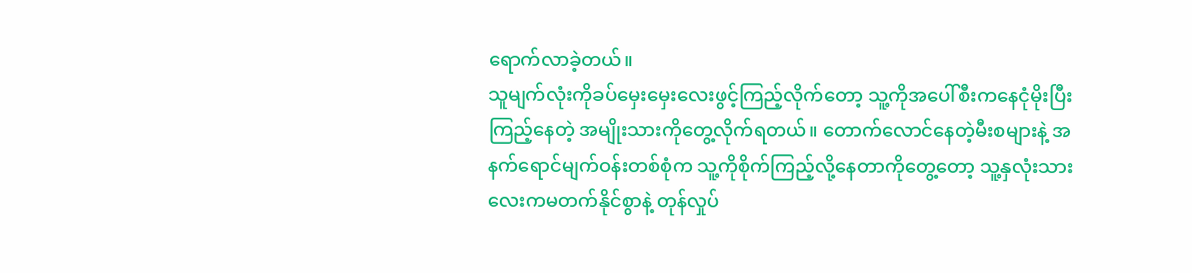ရောက်လာခဲ့တယ်။
သူမျက်လုံးကိုခပ်မှေးမှေးလေးဖွင့်ကြည့်လိုက်တော့ သူ့ကိုအပေါ်စီးကနေငုံမိုးပြီးကြည့်နေတဲ့ အမျိုးသားကိုတွေ့လိုက်ရတယ်။ တောက်လောင်နေတဲ့မီးစများနဲ့ အနက်ရောင်မျက်ဝန်းတစ်စုံက သူ့ကိုစိုက်ကြည့်လို့နေတာကိုတွေ့တော့ သူ့နှလုံးသားလေးကမတက်နိုင်စွာနဲ့ တုန်လှုပ်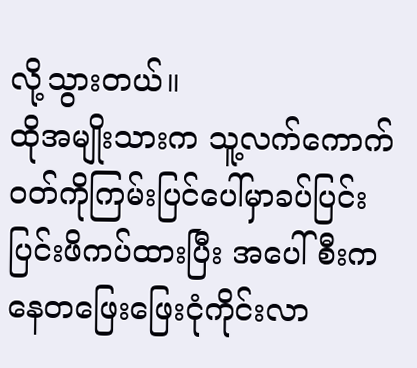လို့သွားတယ်။
ထိုအမျိုးသားက သူ့လက်ကောက်ဝတ်ကိုကြမ်းပြင်ပေါ်မှာခပ်ပြင်းပြင်းဖိကပ်ထားပြီး အပေါ်စီးကနေတဖြေးဖြေးငုံကိုင်းလာ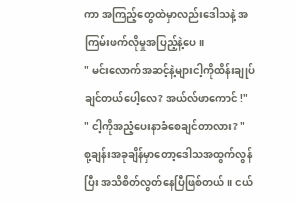ကာ အကြည့်တွေထဲမှာလည်းဒေါသနဲ့ အကြမ်းဖက်လိုမှုအပြည့်နဲ့ပေ။
" မင်းလောက်အဆင့်နဲ့များငါ့ကိုထိန်းချုပ်ချင်တယ်ပေါ့လေ? အယ်လ်ဖာကောင် !"
" ငါ့ကိုအညံ့ပေးနာခံစေချင်တာလား? "
စု့ချန်းအခုချိန်မှာတော့ဒေါသအထွက်လွန်ပြီး အသိစိတ်လွတ်နေပြီဖြစ်တယ်။ ငယ်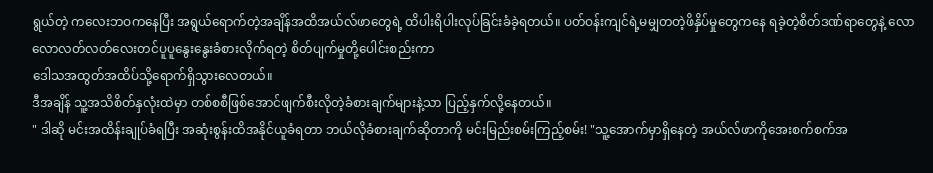ရွယ်တဲ့ ကလေးဘဝကနေပြီး အရွယ်ရောက်တဲ့အချိန်အထိအယ်လ်ဖာတွေရဲ့ ထိပါးရိပါးလုပ်ခြင်းခံခဲ့ရတယ်။ ပတ်ဝန်းကျင်ရဲ့မမျှတတဲ့ဖိနှိပ်မှုတွေကနေ ရခဲ့တဲ့စိတ်ဒဏ်ရာတွေနဲ့ လောလောလတ်လတ်လေးတင်ပူပူနွေးနွေးခံစားလိုက်ရတဲ့ စိတ်ပျက်မှုတို့ပေါင်းစည်းကာ
ဒေါသအထွတ်အထိပ်သို့ရောက်ရှိသွားလေတယ်။
ဒီအချိန် သူ့အသိစိတ်နှလုံးထဲမှာ တစ်စစီဖြစ်အောင်ဖျက်စီးလိုတဲ့ခံစားချက်များနဲ့သာ ပြည့်နှက်လို့နေတယ်။
" ဒါဆို မင်းအထိန်းချုပ်ခံရပြီး အဆုံးစွန်းထိအနိုင်ယူခံရတာ ဘယ်လိုခံစားချက်ဆိုတာကို မင်းမြည်းစမ်းကြည့်စမ်း! "သူ့အောက်မှာရှိနေတဲ့ အယ်လ်ဖာကိုအေးစက်စက်အ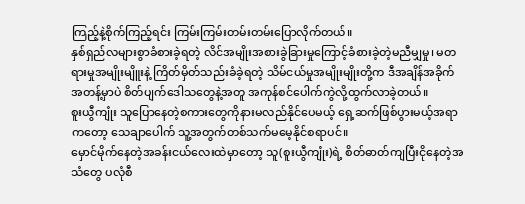ကြည့်နဲ့စိုက်ကြည့်ရင်း ကြမ်းကြမ်းတမ်းတမ်းပြောလိုက်တယ်။
နှစ်ရှည်လများစွာခံစားခဲ့ရတဲ့ လိင်အမျိုးအစားခွဲခြားမှုကြောင့်ခံစားခဲ့တဲ့မညီမျှမှု၊ မတရားမှုအမျိုးမျိူးနဲ့ ကြိတ်မှိတ်သည်းခံခဲ့ရတဲ့ သိမ်ငယ်မှုအမျိုးမျိုးတို့က ဒီအချိန်အခိုက်အတန့်မှာပဲ စိတ်ပျက်ဒေါသတွေနဲ့အတူ အကုန်စင်ပေါက်ကွဲလို့ထွက်လာခဲ့တယ်။
စူးယွီကျုံး သူပြောနေတဲ့စကားတွေကိုနားမလည်နိုင်ပေမယ့် ရှေ့ဆက်ဖြစ်ပွားမယ့်အရာကတော့ သေချာပေါက် သူ့အတွက်တစ်သက်မမေ့နိုင်စရာပင်။
မှောင်မိုက်နေတဲ့အခန်းငယ်လေးထဲမှာတော့ သူ(စူးယွီကျုံး)ရဲ့ စိတ်ဓာတ်ကျပြီးငိုနေတဲ့အသံတွေ ပလုံစီ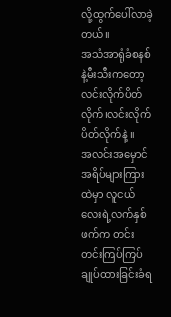လို့ထွက်ပေါ်လာခဲ့တယ်။
အသံအာရုံခံစနစ်နဲ့မီးသီးကတော့ လင်းလိုက်ပိတ်လိုက်၊လင်းလိုက်ပိတ်လိုက်နဲ့ ။
အလင်းအမှောင်အရိပ်များကြားထဲမှာ လူငယ်လေးရဲ့လက်နှစ်ဖက်က တင်းတင်းကြပ်ကြပ်ချုပ်ထားခြင်းခံရ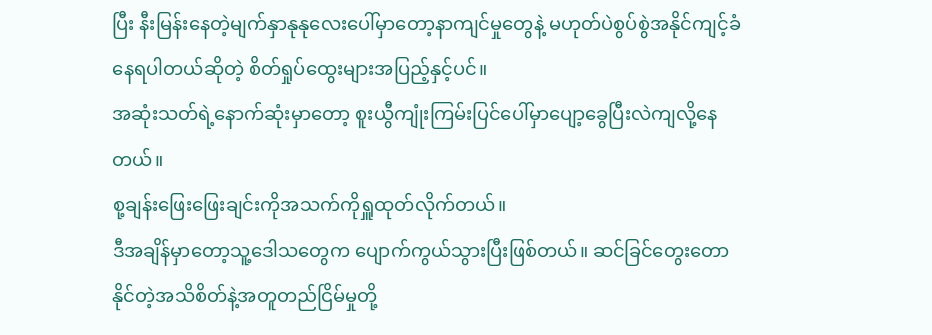ပြီး နီးမြန်းနေတဲ့မျက်နှာနုနုလေးပေါ်မှာတော့နာကျင်မှုတွေနဲ့ မဟုတ်ပဲစွပ်စွဲအနိုင်ကျင့်ခံနေရပါတယ်ဆိုတဲ့ စိတ်ရှုပ်ထွေးများအပြည့်နှင့်ပင်။
အဆုံးသတ်ရဲ့နောက်ဆုံးမှာတော့ စူးယွီကျုံးကြမ်းပြင်ပေါ်မှာပျော့ခွေပြီးလဲကျလို့နေတယ်။
စု့ချန်းဖြေးဖြေးချင်းကိုအသက်ကိုရှူထုတ်လိုက်တယ်။
ဒီအချိန်မှာတော့သူ့ဒေါသတွေက ပျောက်ကွယ်သွားပြီးဖြစ်တယ်။ ဆင်ခြင်တွေးတောနိုင်တဲ့အသိစိတ်နဲ့အတူတည်ငြိမ်မှုတို့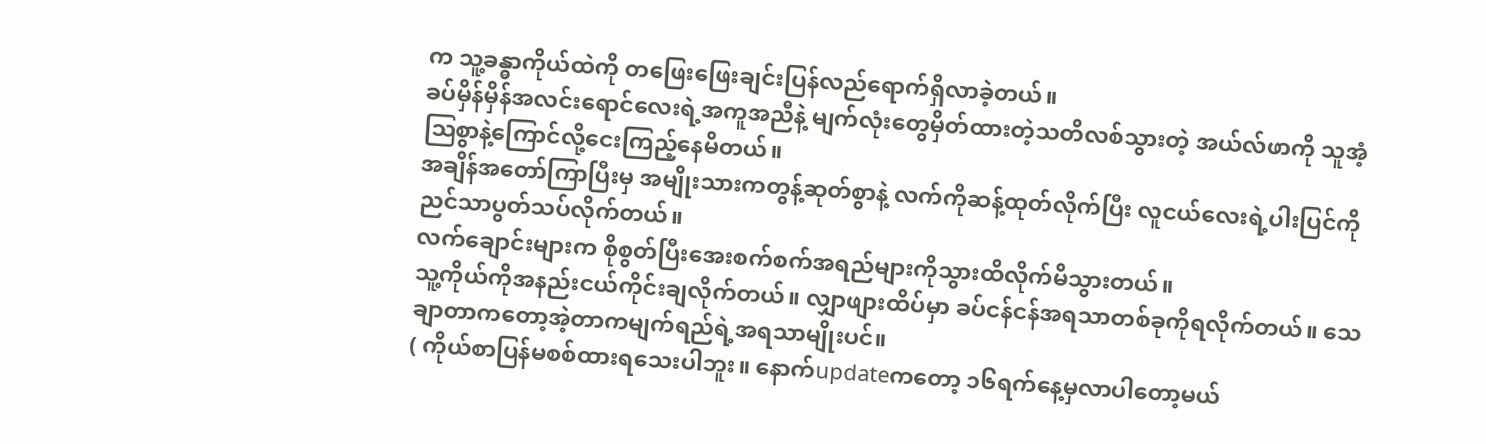က သူ့ခန္ဓာကိုယ်ထဲကို တဖြေးဖြေးချင်းပြန်လည်ရောက်ရှိလာခဲ့တယ်။
ခပ်မှိန်မှိန်အလင်းရောင်လေးရဲ့အကူအညီနဲ့ မျက်လုံးတွေမှိတ်ထားတဲ့သတိလစ်သွားတဲ့ အယ်လ်ဖာကို သူအံ့ဩစွာနဲ့ကြောင်လို့ငေးကြည့်နေမိတယ်။
အချိန်အတော်ကြာပြီးမှ အမျိုးသားကတွန့်ဆုတ်စွာနဲ့ လက်ကိုဆန့်ထုတ်လိုက်ပြီး လူငယ်လေးရဲ့ပါးပြင်ကိုညင်သာပွတ်သပ်လိုက်တယ်။
လက်ချောင်းများက စိုစွတ်ပြီးအေးစက်စက်အရည်များကိုသွားထိလိုက်မိသွားတယ်။
သူ့ကိုယ်ကိုအနည်းငယ်ကိုင်းချလိုက်တယ်။ လျှာဖျားထိပ်မှာ ခပ်ငန်ငန်အရသာတစ်ခုကိုရလိုက်တယ်။ သေချာတာကတော့အဲ့တာကမျက်ရည်ရဲ့အရသာမျိုးပင်။
( ကိုယ်စာပြန်မစစ်ထားရသေးပါဘူး။ နောက်updateကတော့ ၁၆ရက်နေ့မှလာပါတော့မယ်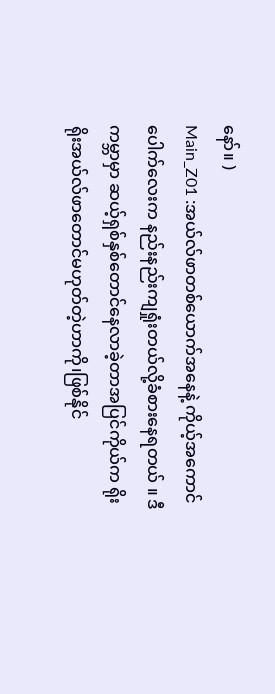နော်။ )
Main_Z01 :အယ်လ်ဖာတစ်ယောက်အနေနဲ့ ကိုယ့်အကောင်ပေါက်လေးက နည်းနည်းကျရှုံးတယ်လို့ခံစားနေရတယ် ။ ဒီကမ္ဘာမှာ ဆယ့်ရှစ်နှစ်တောင်နေလာခဲ့တာအပြင်ကိုယ်က ရိုးရိုးအယ်လ်ဖာတောင်မဟုတ်တဲ့ဟာကို၊ဖြစ်နိုင်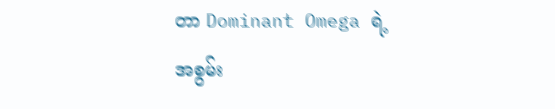တာ Dominant Omega ရဲ့အစွမ်း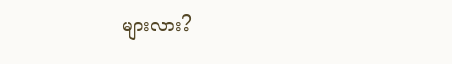များလား?